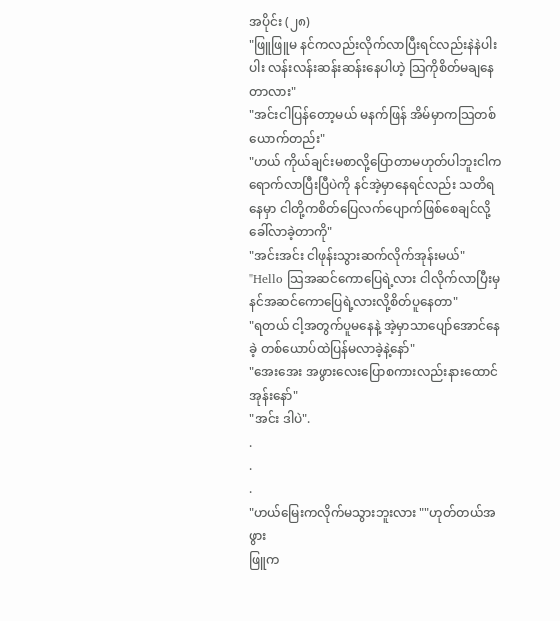အပိုင်း (၂၈)
"ဖြူဖြူမ နင်ကလည်းလိုက်လာပြီးရင်လည်းနဲနဲပါးပါး လန်းလန်းဆန်းဆန်းနေပါဟဲ့ သြကိုစိတ်မချနေတာလား"
"အင်းငါပြန်တော့မယ် မနက်ဖြန် အိမ်မှာကသြတစ်ယောက်တည်း"
"ဟယ် ကိုယ်ချင်းမစာလို့ပြောတာမဟုတ်ပါဘူးငါက ရောက်လာပြီးပြီပဲကို နင်အဲ့မှာနေရင်လည်း သတိရနေမှာ ငါတို့ကစိတ်ပြေလက်ပျောက်ဖြစ်စေချင်လို့ခေါ်လာခဲ့တာကို"
"အင်းအင်း ငါဖုန်းသွားဆက်လိုက်အုန်းမယ်"
"Hello သြအဆင်ကောပြေရဲ့လား ငါလိုက်လာပြီးမှ နင်အဆင်ကောပြေရဲ့လားလို့စိတ်ပူနေတာ"
"ရတယ် ငါ့အတွက်ပူမနေနဲ့ အဲ့မှာသာပျော်အောင်နေခဲ့ တစ်ယောပ်ထဲပြန်မလာခဲ့နဲ့နော်"
"အေးအေး အဖွားလေးပြောစကားလည်းနားထောင်အုန်းနော်"
"အင်း ဒါပဲ".
.
.
.
"ဟယ်မြေးကလိုက်မသွားဘူးလား ""ဟုတ်တယ်အဖွား
ဖြူက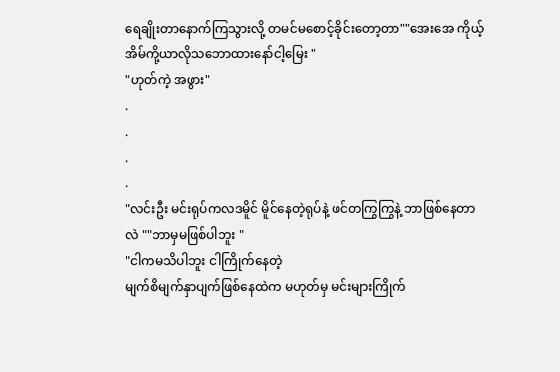ရေချိုးတာနောက်ကြသွားလို့ တမင်မစောင့်ခိုင်းတော့တာ""အေးအေ ကိုယ့်အိမ်ကို့ယာလိုသဘောထားနော်ငါ့မြေး "
"ဟုတ်ကဲ့ အဖွား"
.
.
.
.
"လင်းဦး မင်းရုပ်ကလဒမိူင် မိူင်နေတဲ့ရုပ်နဲ့ ဖင်တကြွကြွနဲ့ ဘာဖြစ်နေတာလဲ ""ဘာမှမဖြစ်ပါဘူး "
"ငါကမသိပါဘူး ငါကြိုက်နေတဲ့
မျက်စိမျက်နှာပျက်ဖြစ်နေထဲက မဟုတ်မှ မင်းများကြိုက်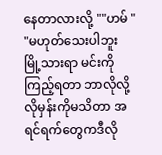နေတာလားလို့ ""ဟမ် "
"မဟုတ်သေးပါဘူး မြို့သားရာ မင်းကိုကြည့်ရတာ ဘာလိုလို့ လိုမှန်းကိုမသိတာ အရင်ရက်တွေကဒီလို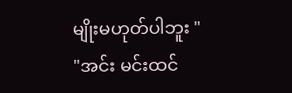မျိုးမဟုတ်ပါဘူး "
"အင်း မင်းထင်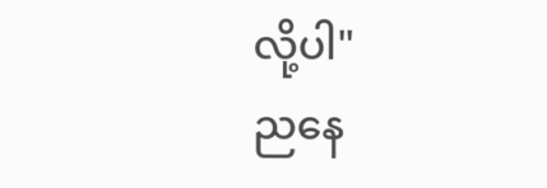လို့ပါ"
ညနေ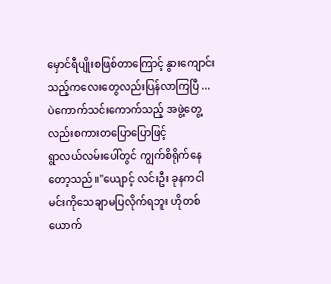မှောင်ရီပျိုးစဖြစ်တာကြောင့် နွားကျောင်းသည့်ကလေးတွေလည်းပြန်လာကြပြီ ...ပဲကောက်သင်းကောက်သည့် အဖွဲ့တွေ့လည်းစကားတပြောပြောဖြင့်
ရွာလယ်လမ်းပေါ်တွင် ကျွက်စိရိုက်နေတော့သည်။"ယျောင့် လင်းဦး ခုနကငါမင်းကိုသေချာမပြလိုက်ရဘူး ဟိုတစ်ယောက်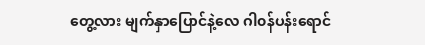တွေ့လား မျက်နှာပြောင်နဲ့လေ ဂါ၀န်ပန်းရောင်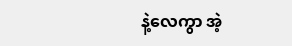နဲ့လေကွာ အဲ့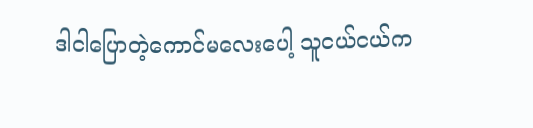ဒါငါပြောတဲ့ကောင်မလေးပေါ့ သူငယ်ငယ်က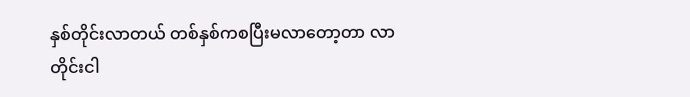နှစ်တိုင်းလာတယ် တစ်နှစ်ကစပြီးမလာတော့တာ လာတိုင်းငါ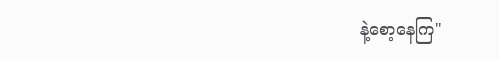နဲ့စော့နေကြ"